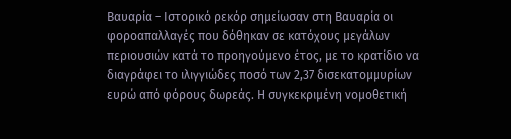Βαυαρία – Ιστορικό ρεκόρ σημείωσαν στη Βαυαρία οι φοροαπαλλαγές που δόθηκαν σε κατόχους μεγάλων περιουσιών κατά το προηγούμενο έτος, με το κρατίδιο να διαγράφει το ιλιγγιώδες ποσό των 2,37 δισεκατομμυρίων ευρώ από φόρους δωρεάς. Η συγκεκριμένη νομοθετική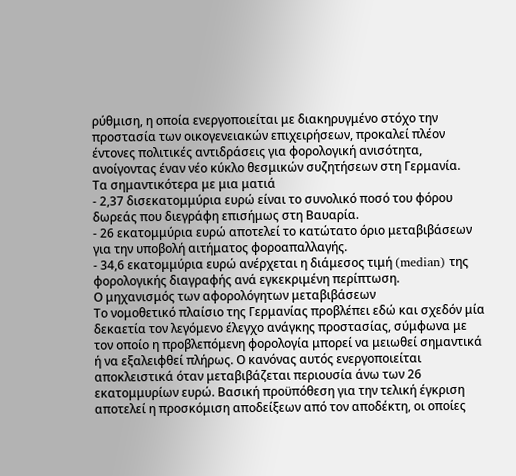ρύθμιση, η οποία ενεργοποιείται με διακηρυγμένο στόχο την προστασία των οικογενειακών επιχειρήσεων, προκαλεί πλέον έντονες πολιτικές αντιδράσεις για φορολογική ανισότητα, ανοίγοντας έναν νέο κύκλο θεσμικών συζητήσεων στη Γερμανία.
Τα σημαντικότερα με μια ματιά
- 2,37 δισεκατομμύρια ευρώ είναι το συνολικό ποσό του φόρου δωρεάς που διεγράφη επισήμως στη Βαυαρία.
- 26 εκατομμύρια ευρώ αποτελεί το κατώτατο όριο μεταβιβάσεων για την υποβολή αιτήματος φοροαπαλλαγής.
- 34,6 εκατομμύρια ευρώ ανέρχεται η διάμεσος τιμή (median) της φορολογικής διαγραφής ανά εγκεκριμένη περίπτωση.
Ο μηχανισμός των αφορολόγητων μεταβιβάσεων
Το νομοθετικό πλαίσιο της Γερμανίας προβλέπει εδώ και σχεδόν μία δεκαετία τον λεγόμενο έλεγχο ανάγκης προστασίας, σύμφωνα με τον οποίο η προβλεπόμενη φορολογία μπορεί να μειωθεί σημαντικά ή να εξαλειφθεί πλήρως. Ο κανόνας αυτός ενεργοποιείται αποκλειστικά όταν μεταβιβάζεται περιουσία άνω των 26 εκατομμυρίων ευρώ. Βασική προϋπόθεση για την τελική έγκριση αποτελεί η προσκόμιση αποδείξεων από τον αποδέκτη, οι οποίες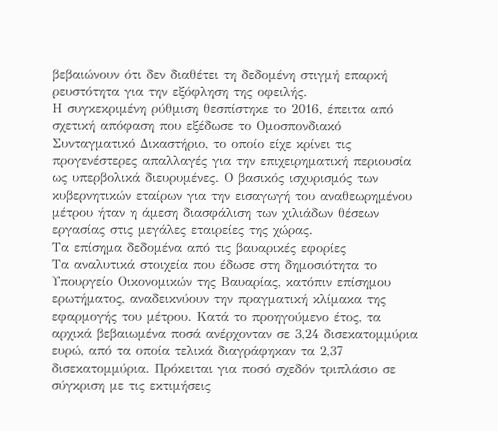βεβαιώνουν ότι δεν διαθέτει τη δεδομένη στιγμή επαρκή ρευστότητα για την εξόφληση της οφειλής.
Η συγκεκριμένη ρύθμιση θεσπίστηκε το 2016, έπειτα από σχετική απόφαση που εξέδωσε το Ομοσπονδιακό Συνταγματικό Δικαστήριο, το οποίο είχε κρίνει τις προγενέστερες απαλλαγές για την επιχειρηματική περιουσία ως υπερβολικά διευρυμένες. Ο βασικός ισχυρισμός των κυβερνητικών εταίρων για την εισαγωγή του αναθεωρημένου μέτρου ήταν η άμεση διασφάλιση των χιλιάδων θέσεων εργασίας στις μεγάλες εταιρείες της χώρας.
Τα επίσημα δεδομένα από τις βαυαρικές εφορίες
Τα αναλυτικά στοιχεία που έδωσε στη δημοσιότητα το Υπουργείο Οικονομικών της Βαυαρίας, κατόπιν επίσημου ερωτήματος, αναδεικνύουν την πραγματική κλίμακα της εφαρμογής του μέτρου. Κατά το προηγούμενο έτος, τα αρχικά βεβαιωμένα ποσά ανέρχονταν σε 3,24 δισεκατομμύρια ευρώ, από τα οποία τελικά διαγράφηκαν τα 2,37 δισεκατομμύρια. Πρόκειται για ποσό σχεδόν τριπλάσιο σε σύγκριση με τις εκτιμήσεις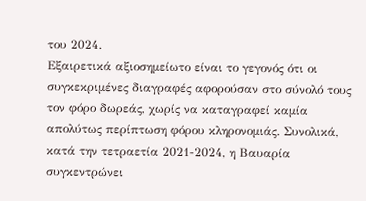του 2024.
Εξαιρετικά αξιοσημείωτο είναι το γεγονός ότι οι συγκεκριμένες διαγραφές αφορούσαν στο σύνολό τους τον φόρο δωρεάς, χωρίς να καταγραφεί καμία απολύτως περίπτωση φόρου κληρονομιάς. Συνολικά, κατά την τετραετία 2021-2024, η Βαυαρία συγκεντρώνει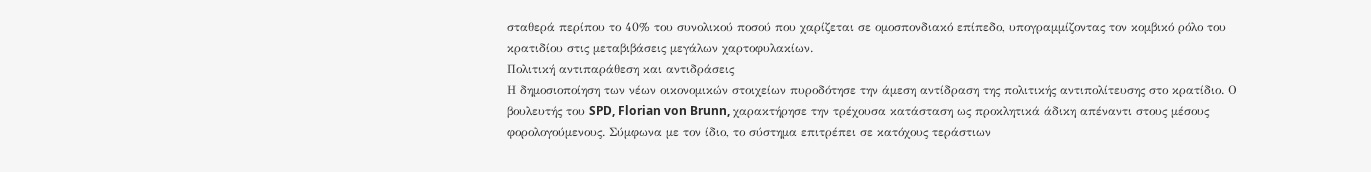σταθερά περίπου το 40% του συνολικού ποσού που χαρίζεται σε ομοσπονδιακό επίπεδο, υπογραμμίζοντας τον κομβικό ρόλο του κρατιδίου στις μεταβιβάσεις μεγάλων χαρτοφυλακίων.
Πολιτική αντιπαράθεση και αντιδράσεις
Η δημοσιοποίηση των νέων οικονομικών στοιχείων πυροδότησε την άμεση αντίδραση της πολιτικής αντιπολίτευσης στο κρατίδιο. Ο βουλευτής του SPD, Florian von Brunn, χαρακτήρησε την τρέχουσα κατάσταση ως προκλητικά άδικη απέναντι στους μέσους φορολογούμενους. Σύμφωνα με τον ίδιο, το σύστημα επιτρέπει σε κατόχους τεράστιων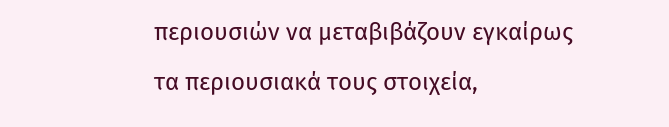περιουσιών να μεταβιβάζουν εγκαίρως τα περιουσιακά τους στοιχεία,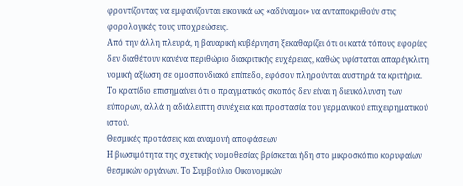φροντίζοντας να εμφανίζονται εικονικά ως «αδύναμοι» να ανταποκριθούν στις φορολογικές τους υποχρεώσεις.
Από την άλλη πλευρά, η βαυαρική κυβέρνηση ξεκαθαρίζει ότι οι κατά τόπους εφορίες δεν διαθέτουν κανένα περιθώριο διακριτικής ευχέρειας, καθώς υφίσταται απαρέγκλιτη νομική αξίωση σε ομοσπονδιακό επίπεδο, εφόσον πληρούνται αυστηρά τα κριτήρια. Το κρατίδιο επισημαίνει ότι ο πραγματικός σκοπός δεν είναι η διευκόλυνση των εύπορων, αλλά η αδιάλειπτη συνέχεια και προστασία του γερμανικού επιχειρηματικού ιστού.
Θεσμικές προτάσεις και αναμονή αποφάσεων
Η βιωσιμότητα της σχετικής νομοθεσίας βρίσκεται ήδη στο μικροσκόπιο κορυφαίων θεσμικών οργάνων. Το Συμβούλιο Οικονομικών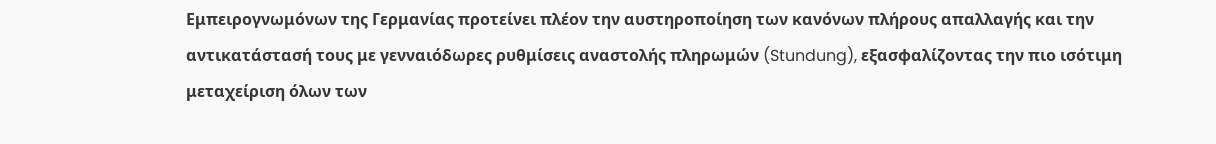Εμπειρογνωμόνων της Γερμανίας προτείνει πλέον την αυστηροποίηση των κανόνων πλήρους απαλλαγής και την αντικατάστασή τους με γενναιόδωρες ρυθμίσεις αναστολής πληρωμών (Stundung), εξασφαλίζοντας την πιο ισότιμη μεταχείριση όλων των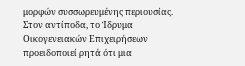μορφών συσσωρευμένης περιουσίας.
Στον αντίποδα, το Ίδρυμα Οικογενειακών Επιχειρήσεων προειδοποιεί ρητά ότι μια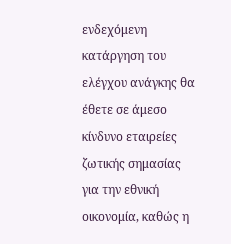ενδεχόμενη κατάργηση του ελέγχου ανάγκης θα έθετε σε άμεσο κίνδυνο εταιρείες ζωτικής σημασίας για την εθνική οικονομία, καθώς η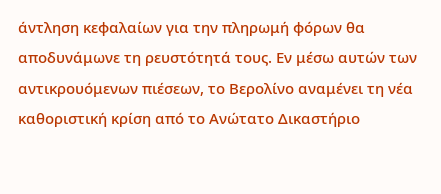άντληση κεφαλαίων για την πληρωμή φόρων θα αποδυνάμωνε τη ρευστότητά τους. Εν μέσω αυτών των αντικρουόμενων πιέσεων, το Βερολίνο αναμένει τη νέα καθοριστική κρίση από το Ανώτατο Δικαστήριο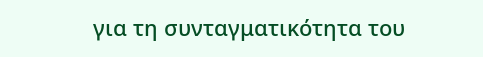για τη συνταγματικότητα του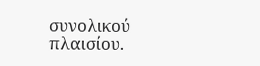συνολικού πλαισίου.